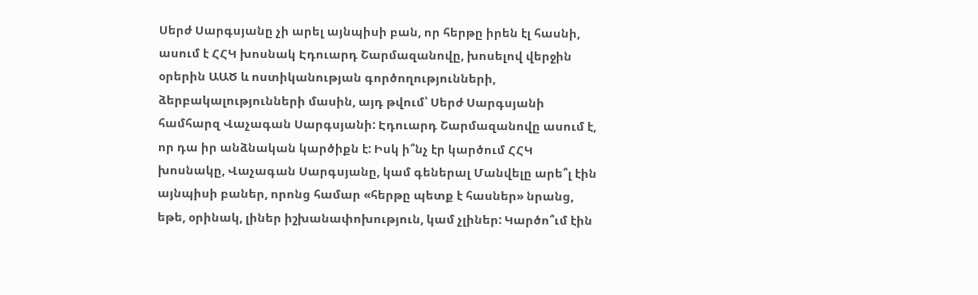Սերժ Սարգսյանը չի արել այնպիսի բան, որ հերթը իրեն էլ հասնի, ասում է ՀՀԿ խոսնակ Էդուարդ Շարմազանովը, խոսելով վերջին օրերին ԱԱԾ և ոստիկանության գործողությունների, ձերբակալությունների մասին, այդ թվում՝ Սերժ Սարգսյանի համհարզ Վաչագան Սարգսյանի: Էդուարդ Շարմազանովը ասում է, որ դա իր անձնական կարծիքն է: Իսկ ի՞նչ էր կարծում ՀՀԿ խոսնակը, Վաչագան Սարգսյանը, կամ գեներալ Մանվելը արե՞լ էին այնպիսի բաներ, որոնց համար «հերթը պետք է հասներ» նրանց, եթե, օրինակ, լիներ իշխանափոխություն, կամ չլիներ: Կարծո՞ւմ էին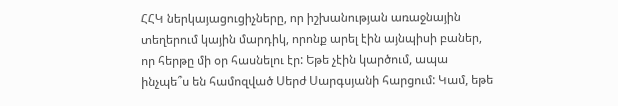ՀՀԿ ներկայացուցիչները, որ իշխանության առաջնային տեղերում կային մարդիկ, որոնք արել էին այնպիսի բաներ, որ հերթը մի օր հասնելու էր: Եթե չէին կարծում, ապա ինչպե՞ս են համոզված Սերժ Սարգսյանի հարցում: Կամ, եթե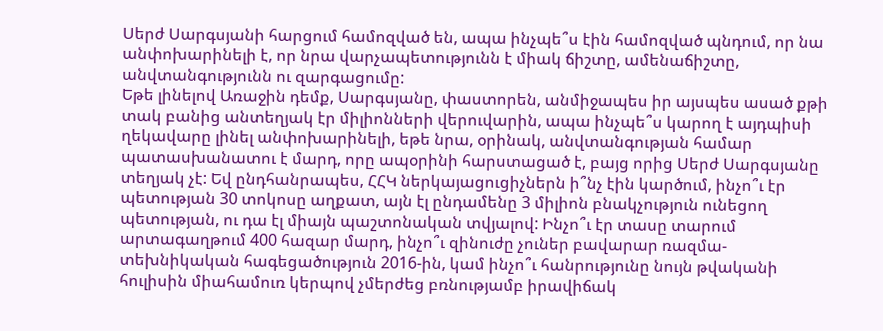Սերժ Սարգսյանի հարցում համոզված են, ապա ինչպե՞ս էին համոզված պնդում, որ նա անփոխարինելի է, որ նրա վարչապետությունն է միակ ճիշտը, ամենաճիշտը, անվտանգությունն ու զարգացումը:
Եթե լինելով Առաջին դեմք, Սարգսյանը, փաստորեն, անմիջապես իր այսպես ասած քթի տակ բանից անտեղյակ էր միլիոնների վերուվարին, ապա ինչպե՞ս կարող է այդպիսի ղեկավարը լինել անփոխարինելի, եթե նրա, օրինակ, անվտանգության համար պատասխանատու է մարդ, որը ապօրինի հարստացած է, բայց որից Սերժ Սարգսյանը տեղյակ չէ: Եվ ընդհանրապես, ՀՀԿ ներկայացուցիչներն ի՞նչ էին կարծում, ինչո՞ւ էր պետության 30 տոկոսը աղքատ, այն էլ ընդամենը 3 միլիոն բնակչություն ունեցող պետության, ու դա էլ միայն պաշտոնական տվյալով: Ինչո՞ւ էր տասը տարում արտագաղթում 400 հազար մարդ, ինչո՞ւ զինուժը չուներ բավարար ռազմա-տեխնիկական հագեցածություն 2016-ին, կամ ինչո՞ւ հանրությունը նույն թվականի հուլիսին միահամուռ կերպով չմերժեց բռնությամբ իրավիճակ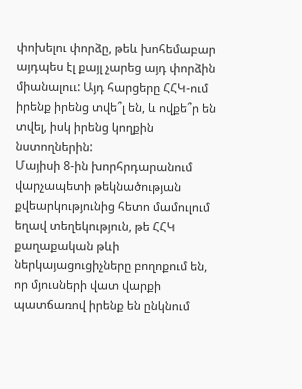փոխելու փորձը, թեև խոհեմաբար այդպես էլ քայլ չարեց այդ փորձին միանալոււ: Այդ հարցերը ՀՀԿ-ում իրենք իրենց տվե՞լ են, և ովքե՞ր են տվել, իսկ իրենց կողքին նստողներին:
Մայիսի 8-ին խորհրդարանում վարչապետի թեկնածության քվեարկությունից հետո մամուլում եղավ տեղեկություն, թե ՀՀԿ քաղաքական թևի ներկայացուցիչները բողոքում են, որ մյուսների վատ վարքի պատճառով իրենք են ընկնում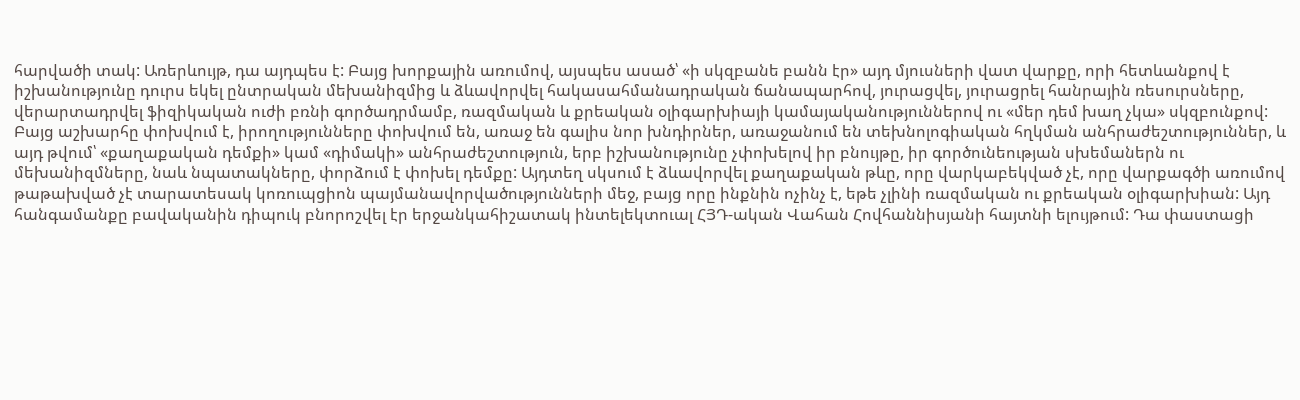հարվածի տակ: Առերևույթ, դա այդպես է: Բայց խորքային առումով, այսպես ասած՝ «ի սկզբանե բանն էր» այդ մյուսների վատ վարքը, որի հետևանքով է իշխանությունը դուրս եկել ընտրական մեխանիզմից և ձևավորվել հակասահմանադրական ճանապարհով, յուրացվել, յուրացրել հանրային ռեսուրսները, վերարտադրվել ֆիզիկական ուժի բռնի գործադրմամբ, ռազմական և քրեական օլիգարխիայի կամայականություններով ու «մեր դեմ խաղ չկա» սկզբունքով:
Բայց աշխարհը փոխվում է, իրողությունները փոխվում են, առաջ են գալիս նոր խնդիրներ, առաջանում են տեխնոլոգիական հղկման անհրաժեշտություններ, և այդ թվում՝ «քաղաքական դեմքի» կամ «դիմակի» անհրաժեշտություն, երբ իշխանությունը չփոխելով իր բնույթը, իր գործունեության սխեմաներն ու մեխանիզմները, նաև նպատակները, փորձում է փոխել դեմքը: Այդտեղ սկսում է ձևավորվել քաղաքական թևը, որը վարկաբեկված չէ, որը վարքագծի առումով թաթախված չէ տարատեսակ կոռուպցիոն պայմանավորվածությունների մեջ, բայց որը ինքնին ոչինչ է, եթե չլինի ռազմական ու քրեական օլիգարխիան: Այդ հանգամանքը բավականին դիպուկ բնորոշվել էր երջանկահիշատակ ինտելեկտուալ ՀՅԴ-ական Վահան Հովհաննիսյանի հայտնի ելույթում: Դա փաստացի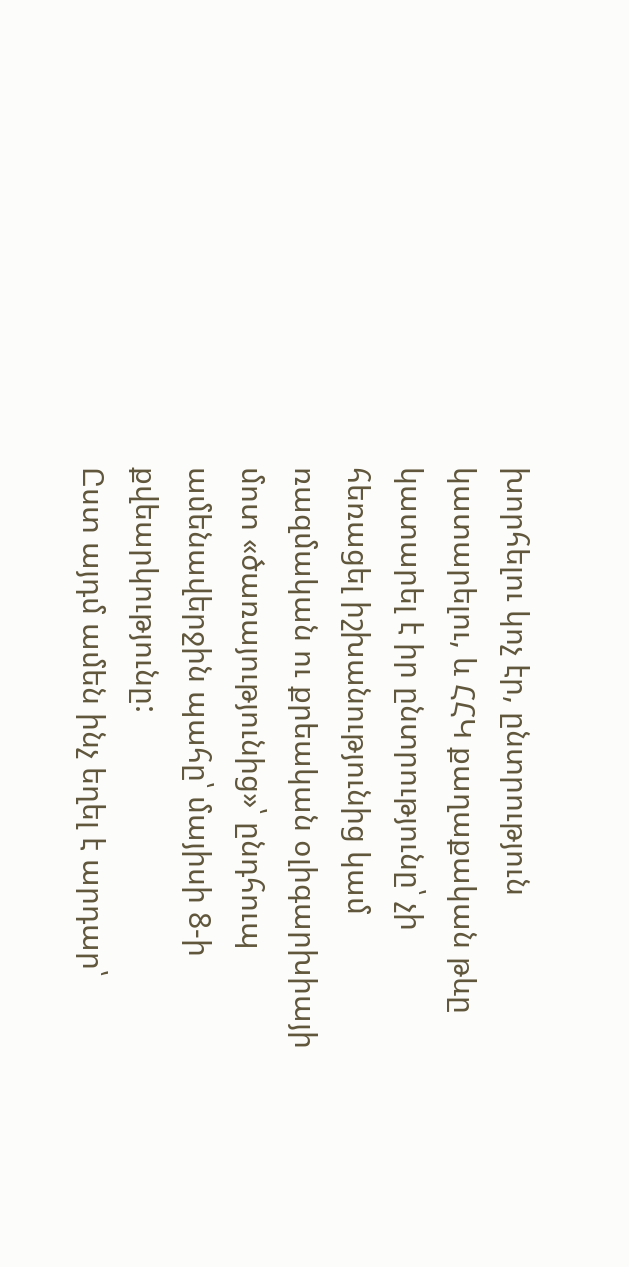խորհելու կոչ էր, ընտրություն կատարելու, և ՀՀԿ քաղաքական թևը կատարել է իր ընտրությունը՝ չի հեռացել իշխանությունից կամ ռազմական ու քրեական օլիգարխիայի մոտ «ծառայությունից»՝ ընդհուպ ամենավերջին պահը՝ մայիսի 8-ի քվեարկությունը:
Ըստ այդմ ամեն ինչ եղել է արդար՝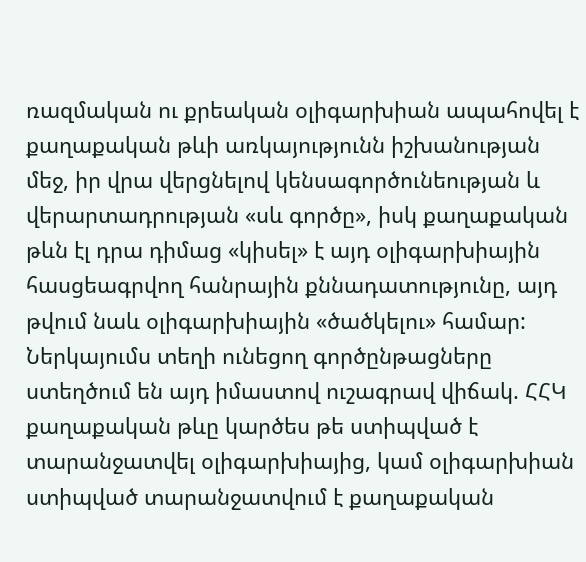ռազմական ու քրեական օլիգարխիան ապահովել է քաղաքական թևի առկայությունն իշխանության մեջ, իր վրա վերցնելով կենսագործունեության և վերարտադրության «սև գործը», իսկ քաղաքական թևն էլ դրա դիմաց «կիսել» է այդ օլիգարխիային հասցեագրվող հանրային քննադատությունը, այդ թվում նաև օլիգարխիային «ծածկելու» համար: Ներկայումս տեղի ունեցող գործընթացները ստեղծում են այդ իմաստով ուշագրավ վիճակ. ՀՀԿ քաղաքական թևը կարծես թե ստիպված է տարանջատվել օլիգարխիայից, կամ օլիգարխիան ստիպված տարանջատվում է քաղաքական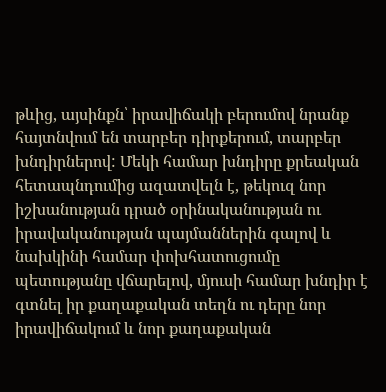թևից, այսինքն՝ իրավիճակի բերումով նրանք հայտնվում են տարբեր դիրքերում, տարբեր խնդիրներով: Մեկի համար խնդիրը քրեական հետապնդումից ազատվելն է, թեկուզ նոր իշխանության դրած օրինականության ու իրավականության պայմաններին գալով և նախկինի համար փոխհատուցումը պետությանը վճարելով, մյուսի համար խնդիր է գտնել իր քաղաքական տեղն ու դերը նոր իրավիճակում և նոր քաղաքական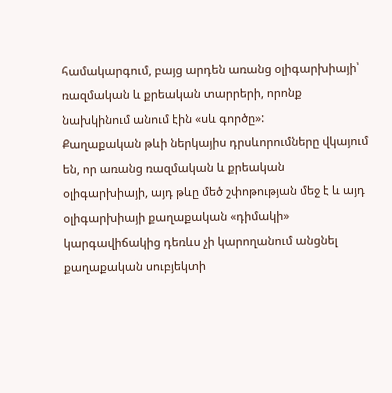համակարգում, բայց արդեն առանց օլիգարխիայի՝ ռազմական և քրեական տարրերի, որոնք նախկինում անում էին «սև գործը»:
Քաղաքական թևի ներկայիս դրսևորումները վկայում են, որ առանց ռազմական և քրեական օլիգարխիայի, այդ թևը մեծ շփոթության մեջ է և այդ օլիգարխիայի քաղաքական «դիմակի» կարգավիճակից դեռևս չի կարողանում անցնել քաղաքական սուբյեկտի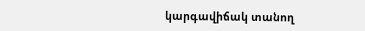կարգավիճակ տանող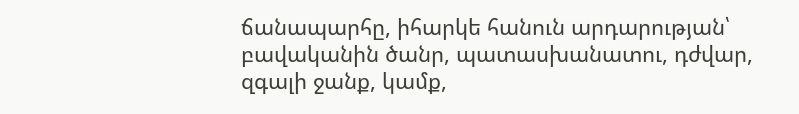ճանապարհը, իհարկե հանուն արդարության՝ բավականին ծանր, պատասխանատու, դժվար, զգալի ջանք, կամք,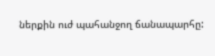ներքին ուժ պահանջող ճանապարհը: